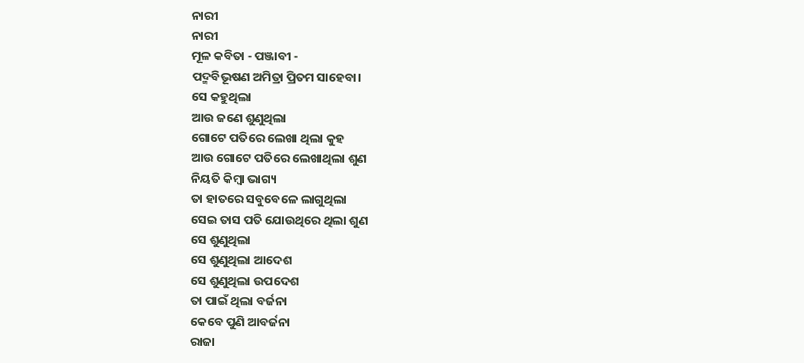ନାରୀ
ନାରୀ
ମୂଳ କବିତା - ପଞ୍ଜାବୀ -
ପଦ୍ମବିଭୂଷଣ ଅମିତ୍ରା ପ୍ରିତମ ସାହେବା।
ସେ କହୁଥିଲା
ଆଉ ଜଣେ ଶୁଣୁଥିଲା
ଗୋଟେ ପତିରେ ଲେଖା ଥିଲା କୁହ
ଆଉ ଗୋଟେ ପତିରେ ଲେଖାଥିଲା ଶୁଣ
ନିୟତି କିମ୍ବା ଭାଗ୍ୟ
ତା ହାତରେ ସବୁବେଳେ ଲାଗୁଥିଲା
ସେଇ ତାସ ପତି ଯୋଉଥିରେ ଥିଲା ଶୁଣ
ସେ ଶୁଣୁଥିଲା
ସେ ଶୁଣୁଥିଲା ଆଦେଶ
ସେ ଶୁଣୁଥିଲା ଉପଦେଶ
ତା ପାଇଁ ଥିଲା ବର୍ଜନା
କେବେ ପୁଣି ଆବର୍ଜନା
ରାଜା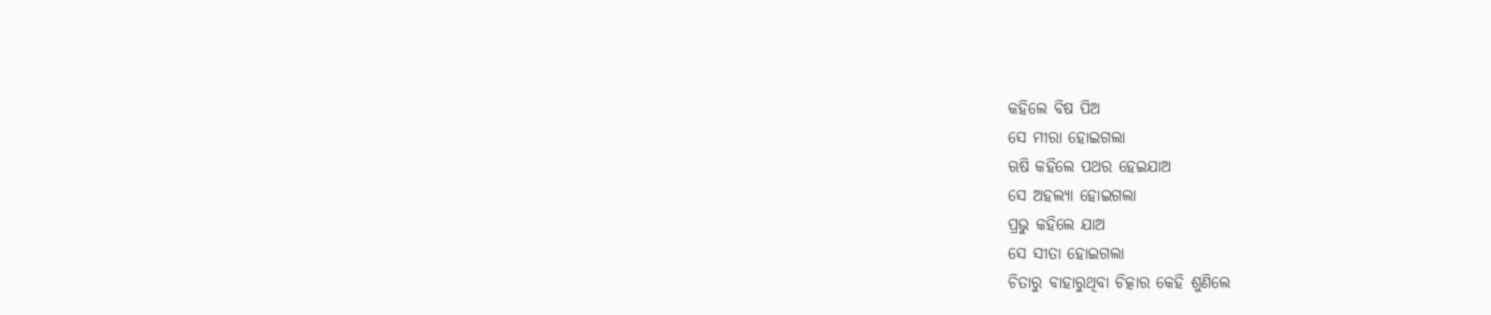କହିଲେ ବିଷ ପିଅ
ସେ ମୀରା ହୋଇଗଲା
ଋଷି କହିଲେ ପଥର ହେଇଯାଅ
ସେ ଅହଲ୍ୟା ହୋଇଗଲା
ପ୍ରଭୁ କହିଲେ ଯାଅ
ସେ ସୀତା ହୋଇଗଲା
ଚିତାରୁ ବାହାରୁଥିବା ଚିତ୍କାର କେହି ଶୁଣିଲେ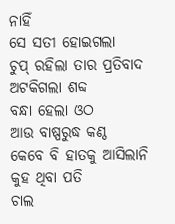ନାହିଁ
ସେ ସତୀ ହୋଇଗଲା
ଚୁପ୍ ରହିଲା ତାର ପ୍ରତିବାଦ
ଅଟକିଗଲା ଶବ୍ଦ
ବନ୍ଧା ହେଲା ଓଠ
ଆଉ ବାଷ୍ପରୁଦ୍ଧ କଣ୍ଠ
କେବେ ବି ହାତକୁ ଆସିଲାନି କୁହ ଥିବା ପତି
ଚାଲ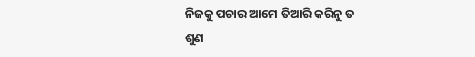ନିଜକୁ ପଚାର ଆମେ ତିଆରି କରିନୁ ତ
ଶୁଣ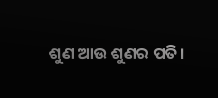ଶୁଣ ଆଉ ଶୁଣର ପତି।